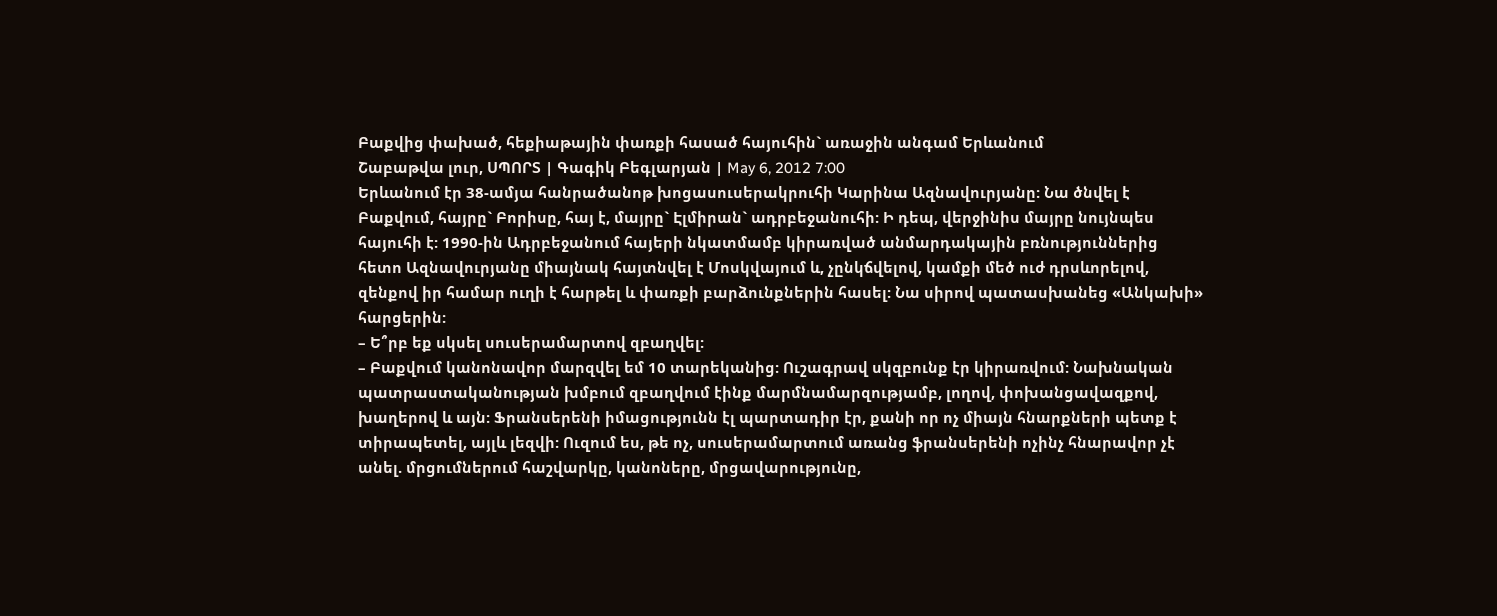Բաքվից փախած, հեքիաթային փառքի հասած հայուհին` առաջին անգամ Երևանում
Շաբաթվա լուր, ՍՊՈՐՏ | Գագիկ Բեգլարյան | May 6, 2012 7:00
Երևանում էր 38-ամյա հանրածանոթ խոցասուսերակրուհի Կարինա Ազնավուրյանը: Նա ծնվել է Բաքվում, հայրը` Բորիսը, հայ է, մայրը` Էլմիրան` ադրբեջանուհի: Ի դեպ, վերջինիս մայրը նույնպես հայուհի է: 1990-ին Ադրբեջանում հայերի նկատմամբ կիրառված անմարդակային բռնություններից հետո Ազնավուրյանը միայնակ հայտնվել է Մոսկվայում և, չընկճվելով, կամքի մեծ ուժ դրսևորելով, զենքով իր համար ուղի է հարթել և փառքի բարձունքներին հասել: Նա սիրով պատասխանեց «Անկախի» հարցերին:
– Ե՞րբ եք սկսել սուսերամարտով զբաղվել:
– Բաքվում կանոնավոր մարզվել եմ 10 տարեկանից: Ուշագրավ սկզբունք էր կիրառվում: Նախնական պատրաստականության խմբում զբաղվում էինք մարմնամարզությամբ, լողով, փոխանցավազքով, խաղերով և այն: Ֆրանսերենի իմացությունն էլ պարտադիր էր, քանի որ ոչ միայն հնարքների պետք է տիրապետել, այլև լեզվի: Ուզում ես, թե ոչ, սուսերամարտում առանց ֆրանսերենի ոչինչ հնարավոր չէ անել. մրցումներում հաշվարկը, կանոները, մրցավարությունը,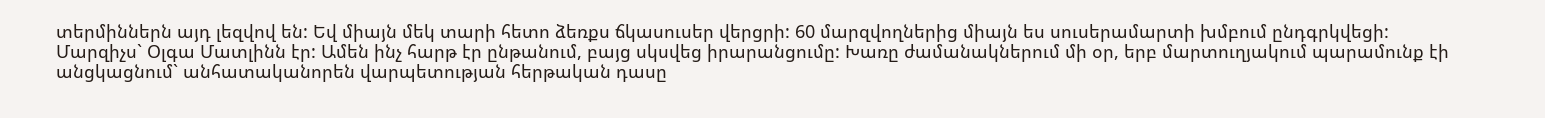տերմիններն այդ լեզվով են: Եվ միայն մեկ տարի հետո ձեռքս ճկասուսեր վերցրի: 60 մարզվողներից միայն ես սուսերամարտի խմբում ընդգրկվեցի: Մարզիչս` Օլգա Մատլինն էր: Ամեն ինչ հարթ էր ընթանում, բայց սկսվեց իրարանցումը: Խառը ժամանակներում մի օր, երբ մարտուղյակում պարամունք էի անցկացնում` անհատականորեն վարպետության հերթական դասը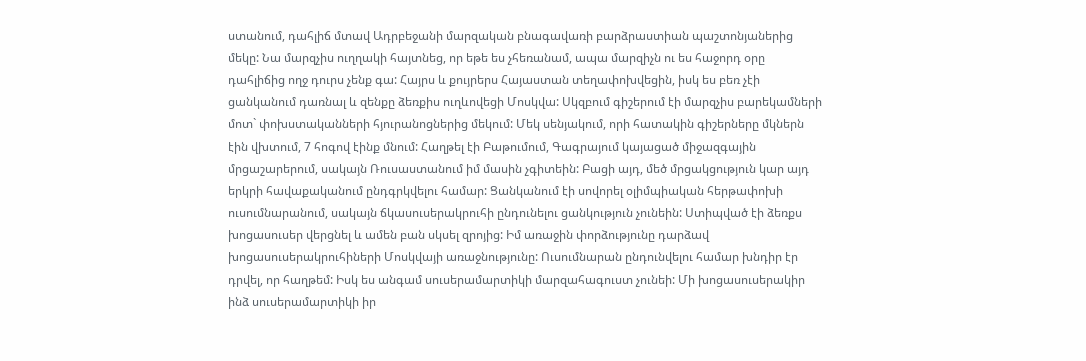ստանում, դահլիճ մտավ Ադրբեջանի մարզական բնագավառի բարձրաստիան պաշտոնյաներից մեկը: Նա մարզչիս ուղղակի հայտնեց, որ եթե ես չհեռանամ, ապա մարզիչն ու ես հաջորդ օրը դահլիճից ողջ դուրս չենք գա: Հայրս և քույրերս Հայաստան տեղափոխվեցին, իսկ ես բեռ չէի ցանկանում դառնալ և զենքը ձեռքիս ուղևովեցի Մոսկվա: Սկզբում գիշերում էի մարզչիս բարեկամների մոտ` փոխստականների հյուրանոցներից մեկում: Մեկ սենյակում, որի հատակին գիշերները մկներն էին վխտում, 7 հոգով էինք մնում: Հաղթել էի Բաթումում, Գագրայում կայացած միջազգային մրցաշարերում, սակայն Ռուսաստանում իմ մասին չգիտեին: Բացի այդ, մեծ մրցակցություն կար այդ երկրի հավաքականում ընդգրկվելու համար: Ցանկանում էի սովորել օլիմպիական հերթափոխի ուսումնարանում, սակայն ճկասուսերակրուհի ընդունելու ցանկություն չունեին: Ստիպված էի ձեռքս խոցասուսեր վերցնել և ամեն բան սկսել զրոյից: Իմ առաջին փորձությունը դարձավ խոցասուսերակրուհիների Մոսկվայի առաջնությունը: Ուսումնարան ընդունվելու համար խնդիր էր դրվել, որ հաղթեմ: Իսկ ես անգամ սուսերամարտիկի մարզահագուստ չունեի: Մի խոցասուսերակիր ինձ սուսերամարտիկի իր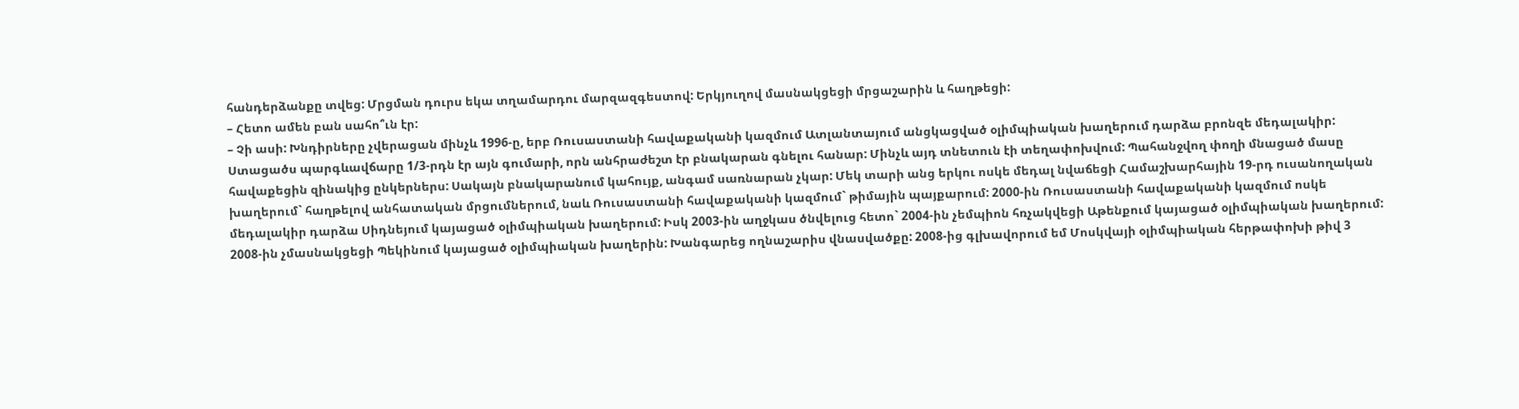հանդերձանքը տվեց: Մրցման դուրս եկա տղամարդու մարզազգեստով: Երկյուղով մասնակցեցի մրցաշարին և հաղթեցի:
– Հետո ամեն բան սահո՞ւն էր:
– Չի ասի: Խնդիրները չվերացան մինչև 1996-ը, երբ Ռուսաստանի հավաքականի կազմում Ատլանտայում անցկացված օլիմպիական խաղերում դարձա բրոնզե մեդալակիր: Ստացածս պարգևավճարը 1/3-րդն էր այն գումարի, որն անհրաժեշտ էր բնակարան գնելու հանար: Մինչև այդ տնետուն էի տեղափոխվում: Պահանջվող փողի մնացած մասը հավաքեցին զինակից ընկերներս: Սակայն բնակարանում կահույք, անգամ սառնարան չկար: Մեկ տարի անց երկու ոսկե մեդալ նվաճեցի Համաշխարհային 19-րդ ուսանողական խաղերում` հաղթելով անհատական մրցումներում, նաև Ռուսաստանի հավաքականի կազմում` թիմային պայքարում: 2000-ին Ռուսաստանի հավաքականի կազմում ոսկե մեդալակիր դարձա Սիդնեյում կայացած օլիմպիական խաղերում: Իսկ 2003-ին աղջկաս ծնվելուց հետո` 2004-ին չեմպիոն հռչակվեցի Աթենքում կայացած օլիմպիական խաղերում: 2008-ին չմասնակցեցի Պեկինում կայացած օլիմպիական խաղերին: Խանգարեց ողնաշարիս վնասվածքը: 2008-ից գլխավորում եմ Մոսկվայի օլիմպիական հերթափոխի թիվ 3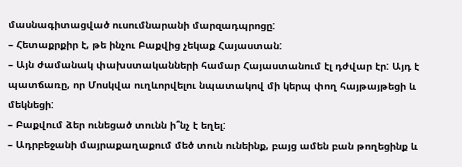մասնագիտացված ուսումնարանի մարզադպրոցը:
– Հետաքրքիր է, թե ինչու Բաքվից չեկաք Հայաստան:
– Այն ժամանակ փախստականների համար Հայաստանում էլ դժվար էր: Այդ է պատճառը, որ Մոսկվա ուղևորվելու նպատակով մի կերպ փող հայթայթեցի և մեկնեցի:
– Բաքվում ձեր ունեցած տունն ի՞նչ է եղել:
– Ադրբեջանի մայրաքաղաքում մեծ տուն ունեինք, բայց ամեն բան թողեցինք և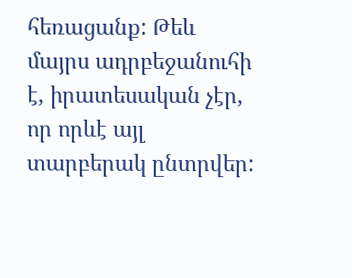հեռացանք: Թեև մայրս ադրբեջանուհի է, իրատեսական չէր, որ որևէ այլ տարբերակ ընտրվեր: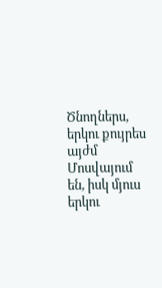Ծնողներս, երկու քույրես այժմ Մոսվայում են, իսկ մյուս երկու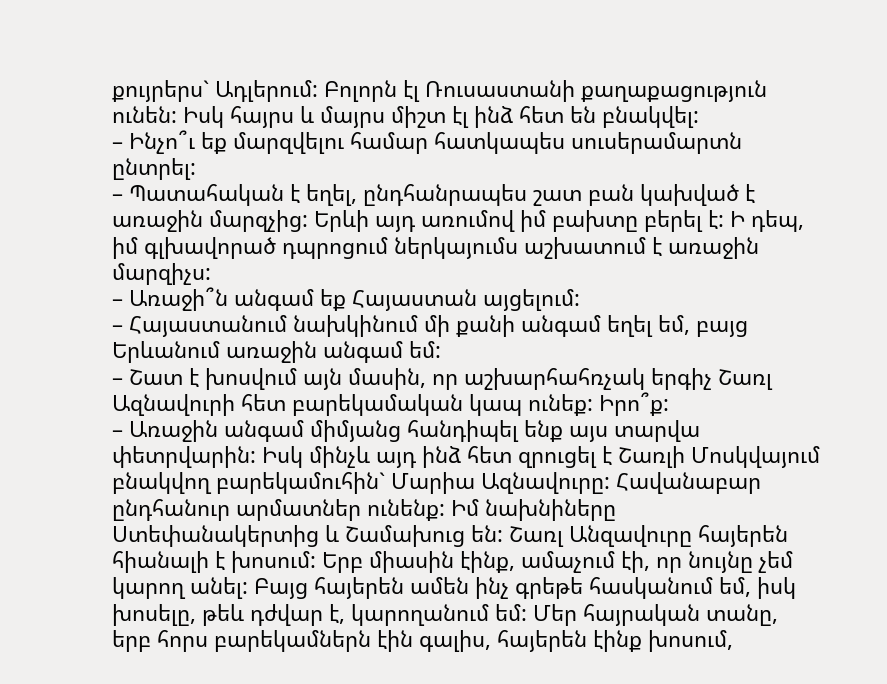քույրերս` Ադլերում: Բոլորն էլ Ռուսաստանի քաղաքացություն ունեն: Իսկ հայրս և մայրս միշտ էլ ինձ հետ են բնակվել:
– Ինչո՞ւ եք մարզվելու համար հատկապես սուսերամարտն ընտրել:
– Պատահական է եղել, ընդհանրապես շատ բան կախված է առաջին մարզչից: Երևի այդ առումով իմ բախտը բերել է: Ի դեպ, իմ գլխավորած դպրոցում ներկայումս աշխատում է առաջին մարզիչս:
– Առաջի՞ն անգամ եք Հայաստան այցելում:
– Հայաստանում նախկինում մի քանի անգամ եղել եմ, բայց Երևանում առաջին անգամ եմ:
– Շատ է խոսվում այն մասին, որ աշխարհահռչակ երգիչ Շառլ Ազնավուրի հետ բարեկամական կապ ունեք: Իրո՞ք:
– Առաջին անգամ միմյանց հանդիպել ենք այս տարվա փետրվարին: Իսկ մինչև այդ ինձ հետ զրուցել է Շառլի Մոսկվայում բնակվող բարեկամուհին` Մարիա Ազնավուրը: Հավանաբար ընդհանուր արմատներ ունենք: Իմ նախնիները Ստեփանակերտից և Շամախուց են: Շառլ Անզավուրը հայերեն հիանալի է խոսում: Երբ միասին էինք, ամաչում էի, որ նույնը չեմ կարող անել: Բայց հայերեն ամեն ինչ գրեթե հասկանում եմ, իսկ խոսելը, թեև դժվար է, կարողանում եմ: Մեր հայրական տանը, երբ հորս բարեկամներն էին գալիս, հայերեն էինք խոսում,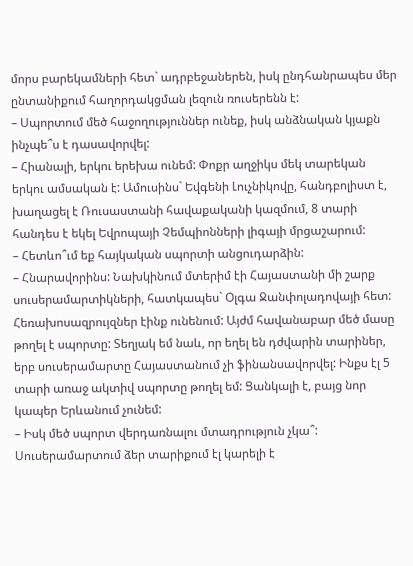մորս բարեկամների հետ` ադրբեջաներեն, իսկ ընդհանրապես մեր ընտանիքում հաղորդակցման լեզուն ռուսերենն է:
– Սպորտում մեծ հաջողություններ ունեք, իսկ անձնական կյաքն ինչպե՞ս է դասավորվել:
– Հիանալի, երկու երեխա ունեմ: Փոքր աղջիկս մեկ տարեկան երկու ամսական է: Ամուսինս` Եվգենի Լուչնիկովը, հանդբոլիստ է, խաղացել է Ռուսաստանի հավաքականի կազմում, 8 տարի հանդես է եկել Եվրոպայի Չեմպիոնների լիգայի մրցաշարում:
– Հետևո՞ւմ եք հայկական սպորտի անցուդարձին:
– Հնարավորինս: Նախկինում մտերիմ էի Հայաստանի մի շարք սուսերամարտիկների, հատկապես` Օլգա Ջանփոլադովայի հետ: Հեռախոսազրույզներ էինք ունենում: Այժմ հավանաբար մեծ մասը թողել է սպորտը: Տեղյակ եմ նաև, որ եղել են դժվարին տարիներ, երբ սուսերամարտը Հայաստանում չի ֆինանսավորվել: Ինքս էլ 5 տարի առաջ ակտիվ սպորտը թողել եմ: Ցանկալի է, բայց նոր կապեր Երևանում չունեմ:
– Իսկ մեծ սպորտ վերդառնալու մտադրություն չկա՞: Սուսերամարտում ձեր տարիքում էլ կարելի է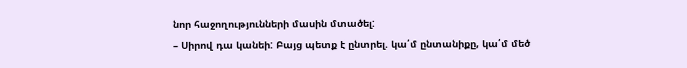նոր հաջողությունների մասին մտածել:
– Սիրով դա կանեի: Բայց պետք է ընտրել. կա՛մ ընտանիքը, կա՛մ մեծ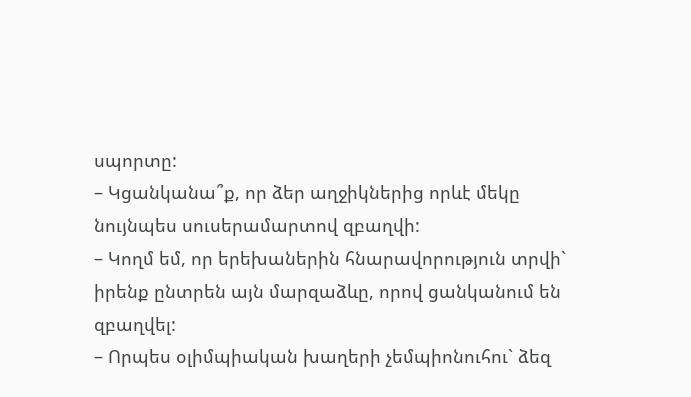սպորտը:
– Կցանկանա՞ք, որ ձեր աղջիկներից որևէ մեկը նույնպես սուսերամարտով զբաղվի:
– Կողմ եմ, որ երեխաներին հնարավորություն տրվի` իրենք ընտրեն այն մարզաձևը, որով ցանկանում են զբաղվել:
– Որպես օլիմպիական խաղերի չեմպիոնուհու` ձեզ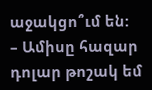աջակցո՞ւմ են:
– Ամիսը հազար դոլար թոշակ եմ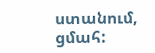ստանում, ցմահ: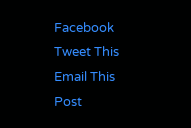Facebook
Tweet This
Email This Post